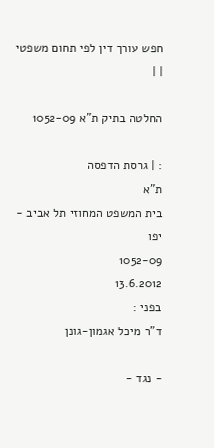חפש עורך דין לפי תחום משפטי
| |

החלטה בתיק ת"א 1052-09

: | גרסת הדפסה
ת"א
בית המשפט המחוזי תל אביב - יפו
1052-09
13.6.2012
בפני :
ד"ר מיכל אגמון-גונן

- נגד -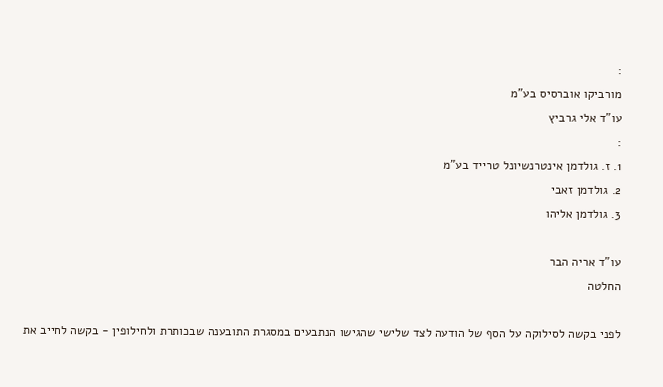:
מורביקו אוברסיס בע"מ
עו"ד אלי גרביץ
:
1. ז. גולדמן אינטרנשיונל טרייד בע"מ
2. גולדמן זאבי
3. גולדמן אליהו

עו"ד אריה הבר
החלטה

לפני בקשה לסילוקה על הסף של הודעה לצד שלישי שהגישו הנתבעים במסגרת התובענה שבכותרת ולחילופין - בקשה לחייב את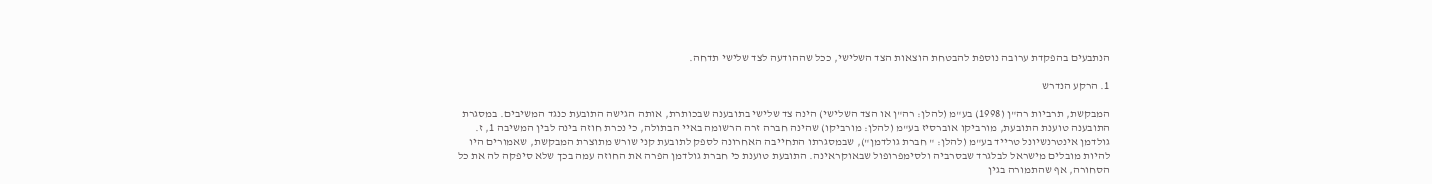הנתבעים בהפקדת ערובה נוספת להבטחת הוצאות הצד השלישי, ככל שההודעה לצד שלישי תדחה.

1. הרקע הנדרש

המבקשת, תרביות רה"ן (1998) בע"מ (להלן: רה"ן או הצד השלישי) הינה צד שלישי בתובענה שבכותרת, אותה הגישה התובעת כנגד המשיבים. במסגרת התובענה טוענת התובעת, מורביקו אוברסיז בע"מ (להלן: מורביקו) שהינה חברה זרה הרשומה באיי הבתולה, כי נכרת חוזה בינה לבין המשיבה 1, ז. גולדמן אינטרנשיונל טרייד בע"מ (להלן: " חברת גולדמן"), שבמסגרתו התחייבה האחרונה לספק לתובעת קני שורש מתוצרת המבקשת, שאמורים היו להיות מובלים מישראל לבלגרד שבסרביה ולסימפרופול שבאוקראינה. התובעת טוענת כי חברת גולדמן הפרה את החוזה עמה בכך שלא סיפקה לה את כל הסחורה, אף שהתמורה בגין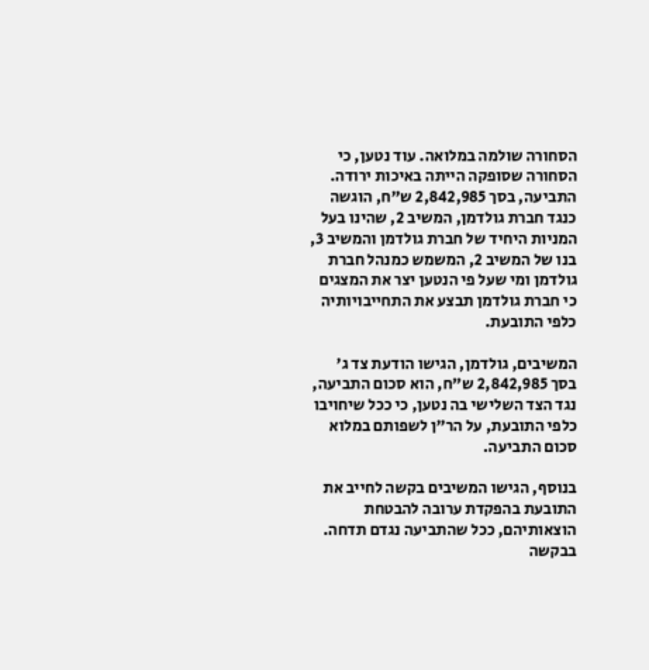הסחורה שולמה במלואה. עוד נטען, כי הסחורה שסופקה הייתה באיכות ירודה. התביעה, בסך 2,842,985 ש"ח, הוגשה כנגד חברת גולדמן, המשיב 2, שהינו בעל המניות היחיד של חברת גולדמן והמשיב 3, בנו של המשיב 2, המשמש כמנהל חברת גולדמן ומי שעל פי הנטען יצר את המצגים כי חברת גולדמן תבצע את התחייבויותיה כלפי התובעת.

המשיבים, גולדמן, הגישו הודעת צד ג' בסך 2,842,985 ש"ח, הוא סכום התביעה, נגד הצד השלישי בה נטען, כי ככל שיחויבו כלפי התובעת, על הר"ן לשפותם במלוא סכום התביעה.

בנוסף, הגישו המשיבים בקשה לחייב את התובעת בהפקדת ערובה להבטחת הוצאותיהם, ככל שהתביעה נגדם תדחה. בבקשה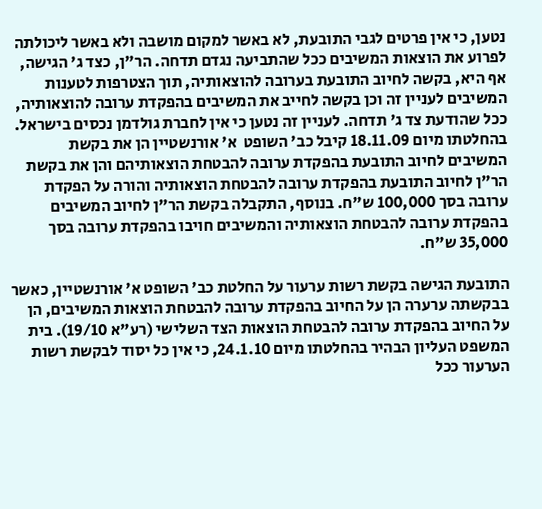נטען, כי אין פרטים לגבי התובעת, לא באשר למקום מושבה ולא באשר ליכולתה לפרוע את הוצאות המשיבים ככל שהתביעה נגדם תדחה. הר"ן, כצד ג' הגישה, אף היא, בקשה לחיוב התובעת בערובה להוצאותיה, תוך הצטרפות לטענות המשיבים לעניין זה וכן בקשה לחייב את המשיבים בהפקדת ערובה להוצאותיה, ככל שהודעת צד ג' תדחה. לעניין זה נטען כי אין לחברת גולדמן נכסים בישראל. בהחלטתו מיום 18.11.09 קיבל כב' השופט  א' אורנשטיין הן את בקשת המשיבים לחיוב התובעת בהפקדת ערובה להבטחת הוצאותיהם והן את בקשת הר"ן לחיוב התובעת בהפקדת ערובה להבטחת הוצאותיה והורה על הפקדת ערובה בסך 100,000 ש"ח. בנוסף, התקבלה בקשת הר"ן לחיוב המשיבים בהפקדת ערובה להבטחת הוצאותיה והמשיבים חויבו בהפקדת ערובה בסך 35,000 ש"ח.

התובעת הגישה בקשת רשות ערעור על החלטת כב' השופט א' אורנשטיין, כאשר בבקשתה ערערה הן על החיוב בהפקדת ערובה להבטחת הוצאות המשיבים, הן על החיוב בהפקדת ערובה להבטחת הוצאות הצד השלישי (רע"א 19/10). בית המשפט העליון הבהיר בהחלטתו מיום 24.1.10, כי אין כל יסוד לבקשת רשות הערעור ככל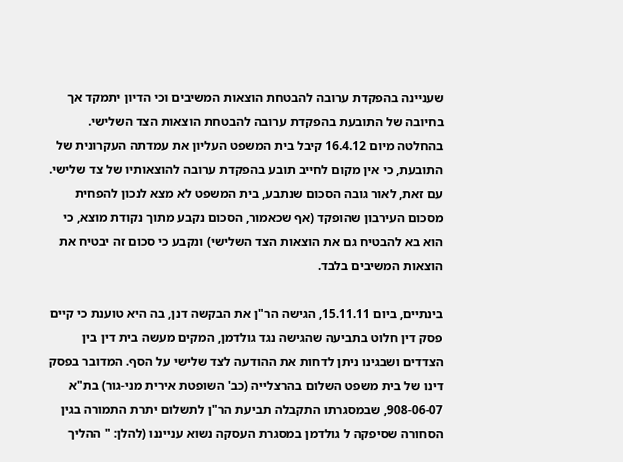שעניינה בהפקדת ערובה להבטחת הוצאות המשיבים וכי הדיון יתמקד אך בחיובה של התובעת בהפקדת ערובה להבטחת הוצאות הצד השלישי. בהחלטה מיום 16.4.12 קיבל בית המשפט העליון את עמדתה העקרונית של התובעת, כי אין מקום לחייב תובע בהפקדת ערובה להוצאותיו של צד שלישי. עם זאת, לאור גובה הסכום שנתבע, בית המשפט לא מצא לנכון להפחית מסכום העירבון שהופקד (אף שכאמור, הסכום נקבע מתוך נקודת מוצא, כי הוא בא להבטיח גם את הוצאות הצד השלישי) ונקבע כי סכום זה יבטיח את הוצאות המשיבים בלבד.

בינתיים, ביום 15.11.11, הגישה הר"ן את הבקשה דנן, בה היא טוענת כי קיים פסק דין חלוט בתביעה שהגישה נגד גולדמן, המקים מעשה בית דין בין הצדדים ושבגינו ניתן לדחות את ההודעה לצד שלישי על הסף. המדובר בפסק דינו של בית משפט השלום בהרצלייה (כב' השופטת אירית מני-גור) בת"א 908-06-07, שבמסגרתו התקבלה תביעת הר"ן לתשלום יתרת התמורה בגין הסחורה שסיפקה ל גולדמן במסגרת העסקה נשוא ענייננו (להלן: " ההליך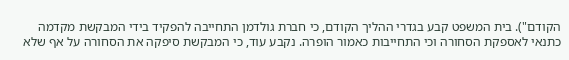הקודם"). בית המשפט קבע בגדרי ההליך הקודם, כי חברת גולדמן התחייבה להפקיד בידי המבקשת מקדמה כתנאי לאספקת הסחורה וכי התחייבות כאמור הופרה. נקבע עוד, כי המבקשת סיפקה את הסחורה על אף שלא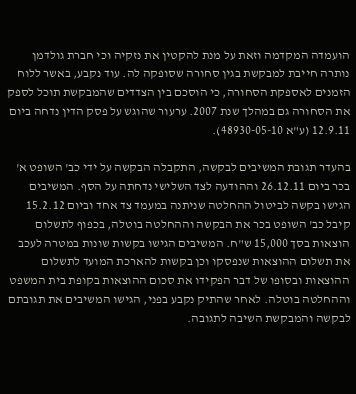הועמדה המקדמה וזאת על מנת להקטין את נזקיה וכי חברת גולדמן נותרה חייבת למבקשת בגין סחורה שסופקה לה. עוד נקבע, באשר ללוח הזמנים לאספקת הסחורה, כי הוסכם בין הצדדים שהמבקשת תוכל לספק את הסחורה גם במהלך שנת 2007. ערעור שהוגש על פסק הדין נדחה ביום 12.9.11 (ע"א 48930-05-10).

בהעדר תגובת המשיבים לבקשה, התקבלה הבקשה על ידי כב' השופט א' בכר ביום 26.12.11 וההודעה לצד השלישי נדחתה על הסף. המשיבים הגישו בקשה לביטול ההחלטה שניתנה במעמד צד אחד וביום 15.2.12 קיבל כב' השופט בכר את הבקשה וההחלטה בוטלה, בכפוף לתשלום הוצאות בסך 15,000 ש"ח. המשיבים הגישו בקשות שונות במטרה לעכב את תשלום ההוצאות שנפסקו וכן בקשות להארכת המועד לתשלום ההוצאות ובסופו של דבר הפקידו את סכום ההוצאות בקופת בית המשפט וההחלטה בוטלה. לאחר שהתיק נקבע בפני, הגישו המשיבים את תגובתם לבקשה והמבקשת השיבה לתגובה.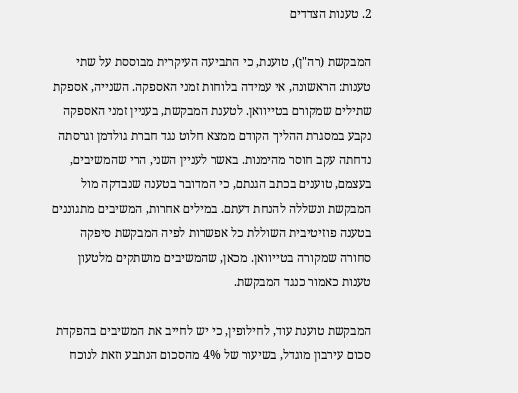2. טענות הצדדים

המבקשת (רה"ן), טוענת, כי התביעה העיקרית מבוססת על שתי טענות: הראשונה, אי עמידה בלוחות זמני האספקה. השנייה, אספקת שתילים שמקורם בטייוואן. לטענת המבקשת, בעניין זמני האספקה נקבע במסגרת ההליך הקודם ממצא חלוט נגד חברת גולדמן וגרסתה נדחתה עקב חוסר מהימנות. באשר לעניין השני, הרי שהמשיבים, בעצמם, טוענים בכתב הגנתם, כי המדובר בטענה שנבדקה מול המבקשת ונשללה להנחת דעתם. במילים אחרות, המשיבים מתגוננים בטענה פוזיטיבית השוללת כל אפשרות לפיה המבקשת סיפקה סחורה שמקורה בטייוואן. מכאן, שהמשיבים מושתקים מלטעון טענות כאמור כנגד המבקשת.

המבקשת טוענת עוד, לחילופין, כי יש לחייב את המשיבים בהפקדת סכום עירבון מוגדל, בשיעור של 4% מהסכום הנתבע וזאת לנוכח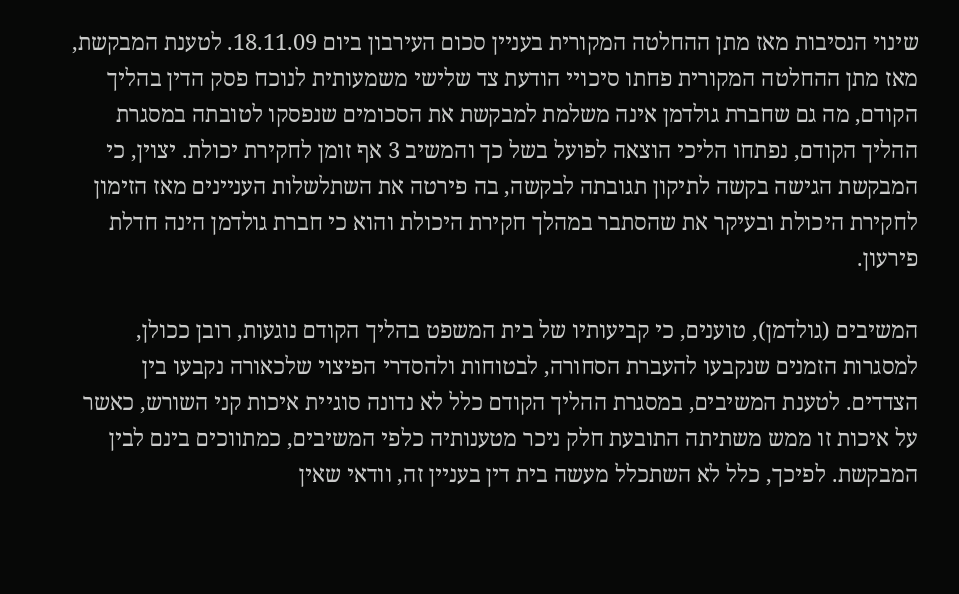שינוי הנסיבות מאז מתן ההחלטה המקורית בעניין סכום העירבון ביום 18.11.09. לטענת המבקשת, מאז מתן ההחלטה המקורית פחתו סיכויי הודעת צד שלישי משמעותית לנוכח פסק הדין בהליך הקודם, מה גם שחברת גולדמן אינה משלמת למבקשת את הסכומים שנפסקו לטובתה במסגרת ההליך הקודם, נפתחו הליכי הוצאה לפועל בשל כך והמשיב 3 אף זומן לחקירת יכולת. יצוין, כי המבקשת הגישה בקשה לתיקון תגובתה לבקשה, בה פירטה את השתלשלות העניינים מאז הזימון לחקירת היכולת ובעיקר את שהסתבר במהלך חקירת היכולת והוא כי חברת גולדמן הינה חדלת פירעון.

המשיבים (גולדמן), טוענים, כי קביעותיו של בית המשפט בהליך הקודם נוגעות, רובן ככולן, למסגרות הזמנים שנקבעו להעברת הסחורה, לבטוחות ולהסדרי הפיצוי שלכאורה נקבעו בין הצדדים. לטענת המשיבים, במסגרת ההליך הקודם כלל לא נדונה סוגיית איכות קני השורש, כאשר על איכות זו ממש משתיתה התובעת חלק ניכר מטענותיה כלפי המשיבים, כמתווכים בינם לבין המבקשת. לפיכך, כלל לא השתכלל מעשה בית דין בעניין זה, וודאי שאין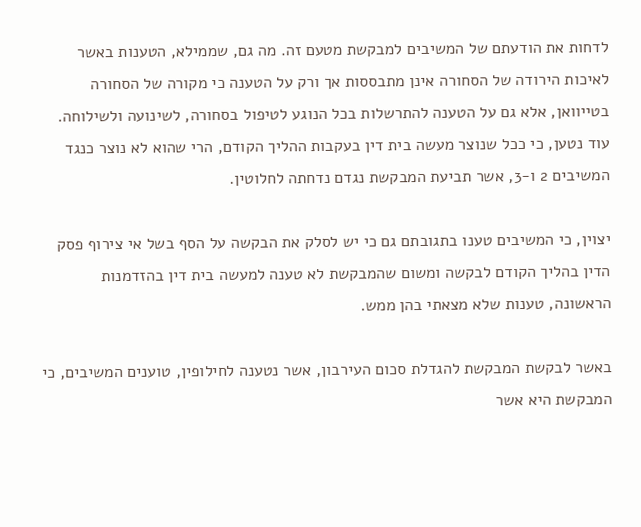לדחות את הודעתם של המשיבים למבקשת מטעם זה. מה גם, שממילא, הטענות באשר לאיכות הירודה של הסחורה אינן מתבססות אך ורק על הטענה כי מקורה של הסחורה בטייוואן, אלא גם על הטענה להתרשלות בכל הנוגע לטיפול בסחורה, לשינועה ולשילוחה. עוד נטען, כי ככל שנוצר מעשה בית דין בעקבות ההליך הקודם, הרי שהוא לא נוצר כנגד המשיבים 2 ו-3, אשר תביעת המבקשת נגדם נדחתה לחלוטין.

יצוין, כי המשיבים טענו בתגובתם גם כי יש לסלק את הבקשה על הסף בשל אי צירוף פסק הדין בהליך הקודם לבקשה ומשום שהמבקשת לא טענה למעשה בית דין בהזדמנות הראשונה, טענות שלא מצאתי בהן ממש.

באשר לבקשת המבקשת להגדלת סכום העירבון, אשר נטענה לחילופין, טוענים המשיבים, כי המבקשת היא אשר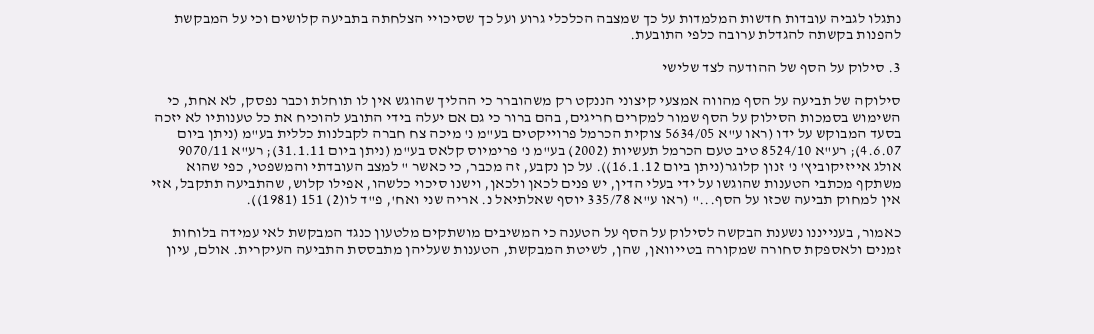נתגלו לגביה עובדות חדשות המלמדות על כך שמצבה הכלכלי גרוע ועל כך שסיכויי הצלחתה בתביעה קלושים וכי על המבקשת להפנות בקשתה להגדלת ערובה כלפי התובעת.

3. סילוק על הסף של ההודעה לצד שלישי

סילוקה של תביעה על הסף מהווה אמצעי קיצוני הננקט רק משהוברר כי ההליך שהוגש אין לו תוחלת וכבר נפסק, לא אחת, כי השימוש בסמכות הסילוק על הסף שמור למקרים חריגים, בהם ברור כי גם אם יעלה בידי התובע להוכיח את כל טענותיו לא יזכה בסעד המבוקש על ידו (ראו ע"א 5634/05 צוקית הכרמל פרוייקטים בע"מ נ' מיכה צח חברה לקבלנות כללית בע"מ (ניתן ביום 4.6.07); רע"א 8524/10 טיב טעם הכרמל תעשיות (2002) בע"מ נ' פרימיוס קלאס בע"מ (ניתן ביום 31.1.11); רע"א 9070/11 אולג אייזיקוביץ' נ' זנון קלוגר(ניתן ביום 16.1.12)). על כן נקבע, זה מכבר, כי כאשר " למצב העובדתי והמשפטי, כפי שהוא משתקף מכתבי הטענות שהוגשו על ידי בעלי הדין, יש פנים לכאן ולכאן, וישנו סיכוי כלשהו, אפילו קלוש, שהתביעה תתקבל, אזי אין למחוק תביעה שכזו על הסף..." (ראו ע"א 335/78 יוסף שאלתיאל נ. אריה שני ואח', פ"ד לו(2) 151 (1981)).

כאמור, בענייננו נשענת הבקשה לסילוק על הסף על הטענה כי המשיבים מושתקים מלטעון כנגד המבקשת לאי עמידה בלוחות זמנים ולאספקת סחורה שמקורה בטייוואן, שהן, לשיטת המבקשת, הטענות שעליהן מתבססת התביעה העיקרית. אולם, עיון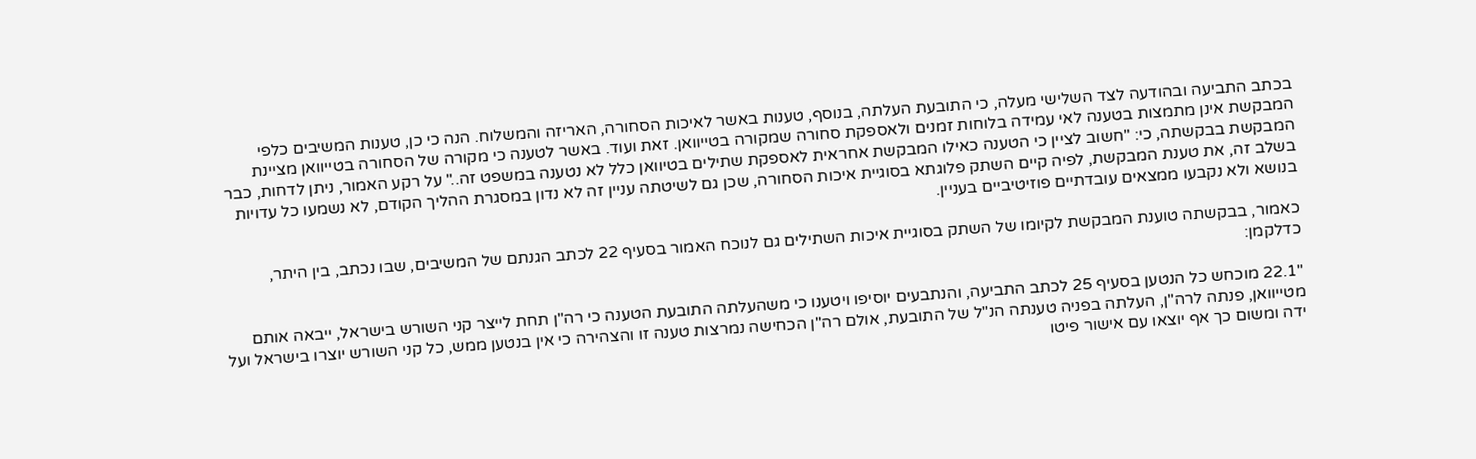בכתב התביעה ובהודעה לצד השלישי מעלה, כי התובעת העלתה, בנוסף, טענות באשר לאיכות הסחורה, האריזה והמשלוח. הנה כי כן, טענות המשיבים כלפי המבקשת אינן מתמצות בטענה לאי עמידה בלוחות זמנים ולאספקת סחורה שמקורה בטייוואן. זאת ועוד. באשר לטענה כי מקורה של הסחורה בטייוואן מציינת המבקשת בבקשתה, כי: "חשוב לציין כי הטענה כאילו המבקשת אחראית לאספקת שתילים בטיוואן כלל לא נטענה במשפט זה.." על רקע האמור, ניתן לדחות, כבר בשלב זה, את טענת המבקשת, לפיה קיים השתק פלוגתא בסוגיית איכות הסחורה, שכן גם לשיטתה עניין זה לא נדון במסגרת ההליך הקודם, לא נשמעו כל עדויות בנושא ולא נקבעו ממצאים עובדתיים פוזיטיביים בעניין.

כאמור, בבקשתה טוענת המבקשת לקיומו של השתק בסוגיית איכות השתילים גם לנוכח האמור בסעיף 22 לכתב הגנתם של המשיבים, שבו נכתב, בין היתר, כדלקמן:

"22.1 מוכחש כל הנטען בסעיף 25 לכתב התביעה, והנתבעים יוסיפו ויטענו כי משהעלתה התובעת הטענה כי רה"ן תחת לייצר קני השורש בישראל, ייבאה אותם מטייוואן, פנתה לרה"ן, העלתה בפניה טענתה הנ"ל של התובעת, אולם רה"ן הכחישה נמרצות טענה זו והצהירה כי אין בנטען ממש, כל קני השורש יוצרו בישראל ועל ידה ומשום כך אף יוצאו עם אישור פיטו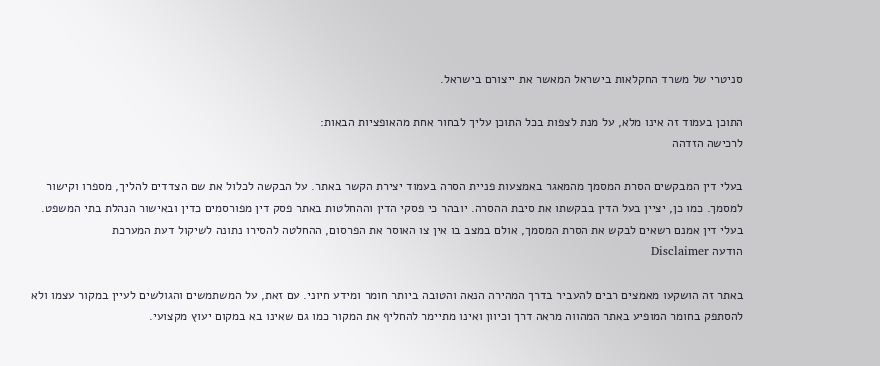סניטרי של משרד החקלאות בישראל המאשר את ייצורם בישראל.

התוכן בעמוד זה אינו מלא, על מנת לצפות בכל התוכן עליך לבחור אחת מהאופציות הבאות:
לרכישה הזדהה

בעלי דין המבקשים הסרת המסמך מהמאגר באמצעות פניית הסרה בעמוד יצירת הקשר באתר. על הבקשה לכלול את שם הצדדים להליך, מספרו וקישור למסמך. כמו כן, יציין בעל הדין בבקשתו את סיבת ההסרה. יובהר כי פסקי הדין וההחלטות באתר פסק דין מפורסמים כדין ובאישור הנהלת בתי המשפט. בעלי דין אמנם רשאים לבקש את הסרת המסמך, אולם במצב בו אין צו האוסר את הפרסום, ההחלטה להסירו נתונה לשיקול דעת המערכת
הודעה Disclaimer

באתר זה הושקעו מאמצים רבים להעביר בדרך המהירה הנאה והטובה ביותר חומר ומידע חיוני. עם זאת, על המשתמשים והגולשים לעיין במקור עצמו ולא להסתפק בחומר המופיע באתר המהווה מראה דרך וכיוון ואינו מתיימר להחליף את המקור כמו גם שאינו בא במקום יעוץ מקצועי.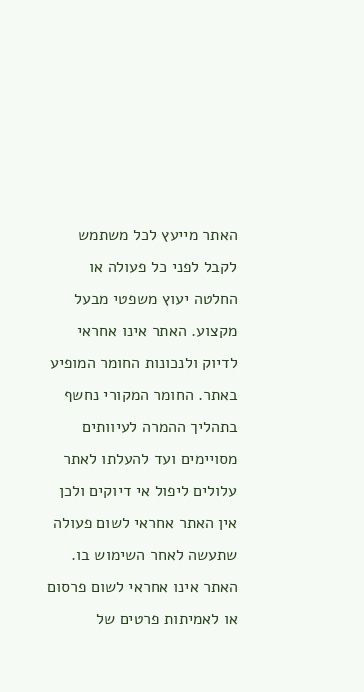האתר מייעץ לכל משתמש לקבל לפני כל פעולה או החלטה יעוץ משפטי מבעל מקצוע. האתר אינו אחראי לדיוק ולנכונות החומר המופיע באתר. החומר המקורי נחשף בתהליך ההמרה לעיוותים מסויימים ועד להעלתו לאתר עלולים ליפול אי דיוקים ולכן אין האתר אחראי לשום פעולה שתעשה לאחר השימוש בו. האתר אינו אחראי לשום פרסום או לאמיתות פרטים של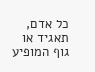כל אדם, תאגיד או גוף המופיע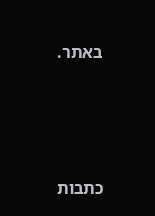באתר.




כתבות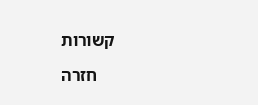קשורות

    חזרה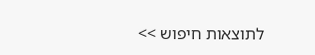לתוצאות חיפוש >>